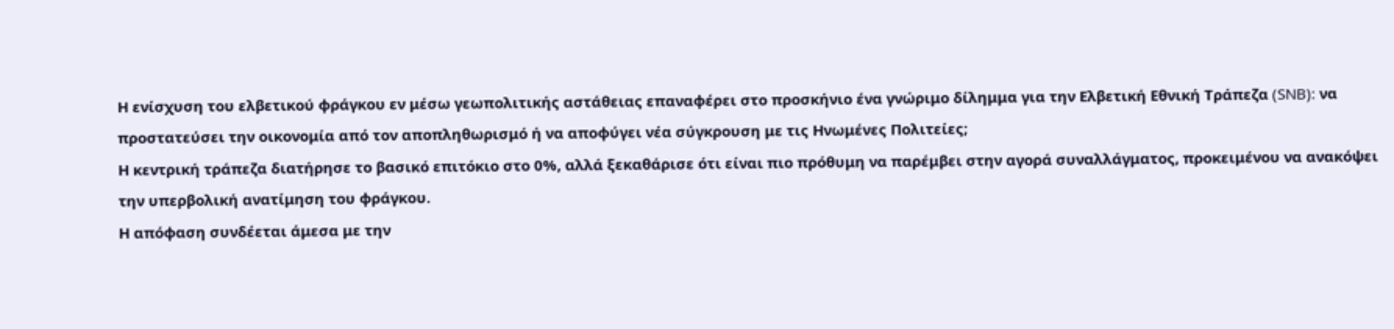Η ενίσχυση του ελβετικού φράγκου εν μέσω γεωπολιτικής αστάθειας επαναφέρει στο προσκήνιο ένα γνώριμο δίλημμα για την Ελβετική Εθνική Τράπεζα (SNB): να προστατεύσει την οικονομία από τον αποπληθωρισμό ή να αποφύγει νέα σύγκρουση με τις Ηνωμένες Πολιτείες;
Η κεντρική τράπεζα διατήρησε το βασικό επιτόκιο στο 0%, αλλά ξεκαθάρισε ότι είναι πιο πρόθυμη να παρέμβει στην αγορά συναλλάγματος, προκειμένου να ανακόψει την υπερβολική ανατίμηση του φράγκου.
Η απόφαση συνδέεται άμεσα με την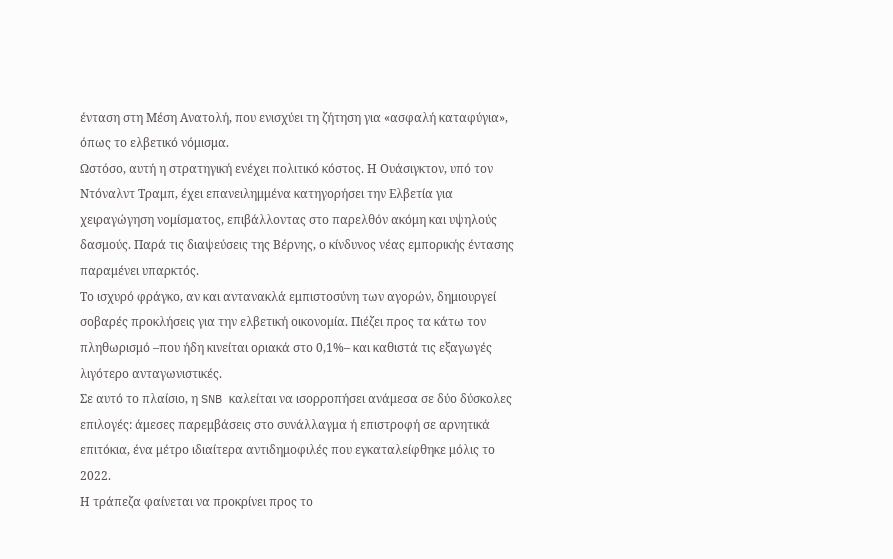ένταση στη Μέση Ανατολή, που ενισχύει τη ζήτηση για «ασφαλή καταφύγια», όπως το ελβετικό νόμισμα.
Ωστόσο, αυτή η στρατηγική ενέχει πολιτικό κόστος. Η Ουάσιγκτον, υπό τον Ντόναλντ Τραμπ, έχει επανειλημμένα κατηγορήσει την Ελβετία για χειραγώγηση νομίσματος, επιβάλλοντας στο παρελθόν ακόμη και υψηλούς δασμούς. Παρά τις διαψεύσεις της Βέρνης, ο κίνδυνος νέας εμπορικής έντασης παραμένει υπαρκτός.
Το ισχυρό φράγκο, αν και αντανακλά εμπιστοσύνη των αγορών, δημιουργεί σοβαρές προκλήσεις για την ελβετική οικονομία. Πιέζει προς τα κάτω τον πληθωρισμό –που ήδη κινείται οριακά στο 0,1%– και καθιστά τις εξαγωγές λιγότερο ανταγωνιστικές.
Σε αυτό το πλαίσιο, η SNB καλείται να ισορροπήσει ανάμεσα σε δύο δύσκολες επιλογές: άμεσες παρεμβάσεις στο συνάλλαγμα ή επιστροφή σε αρνητικά επιτόκια, ένα μέτρο ιδιαίτερα αντιδημοφιλές που εγκαταλείφθηκε μόλις το 2022.
Η τράπεζα φαίνεται να προκρίνει προς το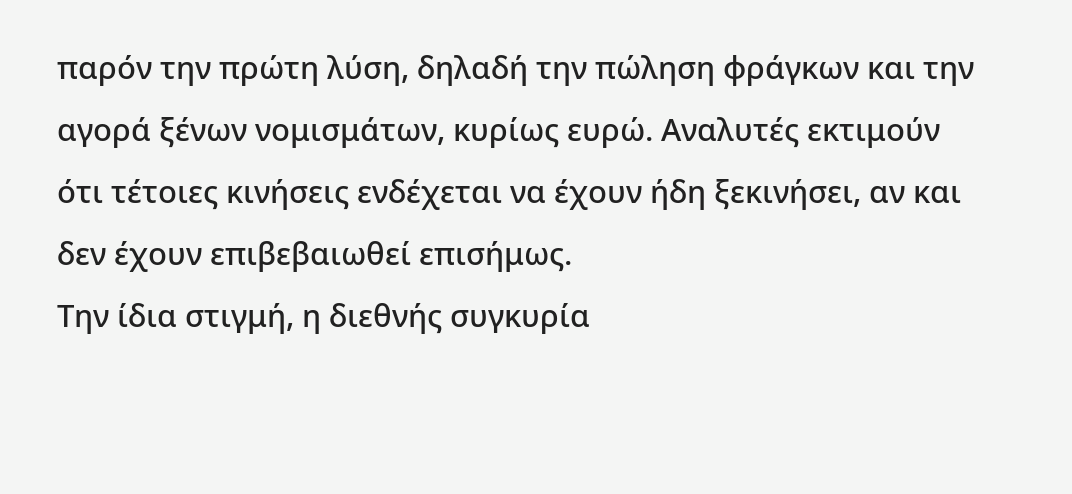παρόν την πρώτη λύση, δηλαδή την πώληση φράγκων και την αγορά ξένων νομισμάτων, κυρίως ευρώ. Αναλυτές εκτιμούν ότι τέτοιες κινήσεις ενδέχεται να έχουν ήδη ξεκινήσει, αν και δεν έχουν επιβεβαιωθεί επισήμως.
Την ίδια στιγμή, η διεθνής συγκυρία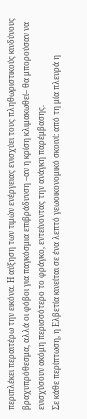περιπλέκει περαιτέρω την εικόνα. Η αύξηση των τιμών ενέργειας ενισχύει τους πληθωριστικούς κινδύνους βραχυπρόθεσμα, αλλά οι φόβοι για παγκόσμια επιβράδυνση –αν η κρίση κλιμακωθεί– θα μπορούσαν να ενισχύσουν ακόμη περισσότερο το φράγκο, εντείνοντας την ανάγκη παρέμβασης.
Σε κάθε περίπτωση, η Ελβετία κινείται σε ένα λεπτό γεωοικονομικό σκοινί: από τη μία πλευρά η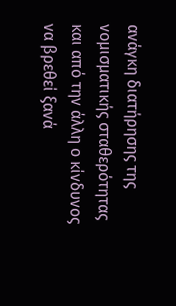ανάγκη διατήρησης της νομισματικής σταθερότητας και από την άλλη ο κίνδυνος να βρεθεί ξανά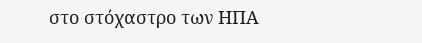στο στόχαστρο των ΗΠΑ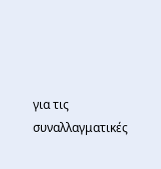για τις συναλλαγματικές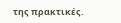της πρακτικές.